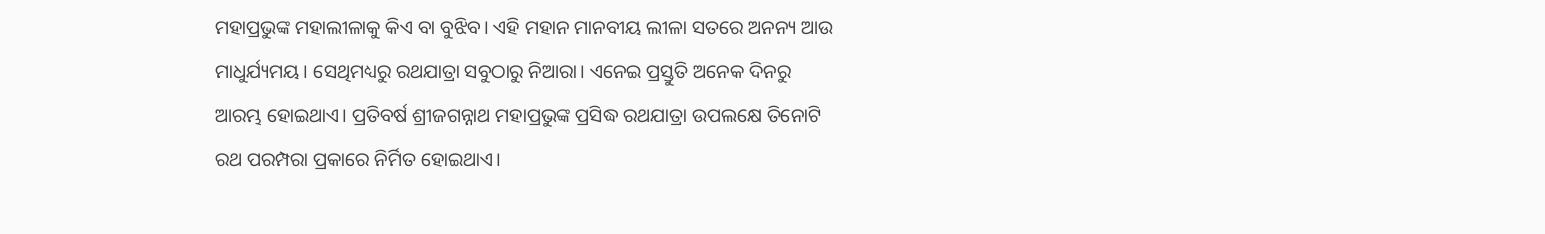ମହାପ୍ରଭୁଙ୍କ ମହାଲୀଳାକୁ କିଏ ବା ବୁଝିବ। ଏହି ମହାନ ମାନବୀୟ ଲୀଳା ସତରେ ଅନନ୍ୟ ଆଉ ମାଧୁର୍ଯ୍ୟମୟ। ସେଥିମଧ୍ୟରୁ ରଥଯାତ୍ରା ସବୁଠାରୁ ନିଆରା। ଏନେଇ ପ୍ରସ୍ତୁତି ଅନେକ ଦିନରୁ ଆରମ୍ଭ ହୋଇଥାଏ। ପ୍ରତିବର୍ଷ ଶ୍ରୀଜଗନ୍ନାଥ ମହାପ୍ରଭୁଙ୍କ ପ୍ରସିଦ୍ଧ ରଥଯାତ୍ରା ଉପଲକ୍ଷେ ତିନୋଟି ରଥ ପରମ୍ପରା ପ୍ରକାରେ ନିର୍ମିତ ହୋଇଥାଏ।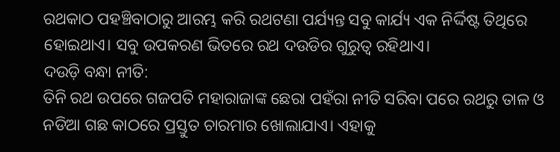ରଥକାଠ ପହଞ୍ଚିବାଠାରୁ ଆରମ୍ଭ କରି ରଥଟଣା ପର୍ଯ୍ୟନ୍ତ ସବୁ କାର୍ଯ୍ୟ ଏକ ନିର୍ଦ୍ଦିଷ୍ଟ ତିଥିରେ ହୋଇଥାଏ। ସବୁ ଉପକରଣ ଭିତରେ ରଥ ଦଉଡିର ଗୁରୁତ୍ୱ ରହିଥାଏ।
ଦଉଡ଼ି ବନ୍ଧା ନୀତି:
ତିନି ରଥ ଉପରେ ଗଜପତି ମହାରାଜାଙ୍କ ଛେରା ପହଁରା ନୀତି ସରିବା ପରେ ରଥରୁ ତାଳ ଓ ନଡିଆ ଗଛ କାଠରେ ପ୍ରସ୍ତୁତ ଚାରମାର ଖୋଲାଯାଏ। ଏହାକୁ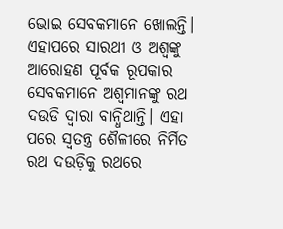ଭୋଇ ସେବକମାନେ ଖୋଲନ୍ତି। ଏହାପରେ ସାରଥୀ ଓ ଅଶ୍ୱଙ୍କୁ ଆରୋହଣ ପୂର୍ବକ ରୂପକାର ସେବକମାନେ ଅଶ୍ୱମାନଙ୍କୁ ରଥ ଦଉଡି ଦ୍ୱାରା ବାନ୍ଧିଥାନ୍ତି। ଏହା ପରେ ସ୍ୱତନ୍ତ୍ର ଶୈଳୀରେ ନିର୍ମିତ ରଥ ଦଉଡ଼ିକୁ ରଥରେ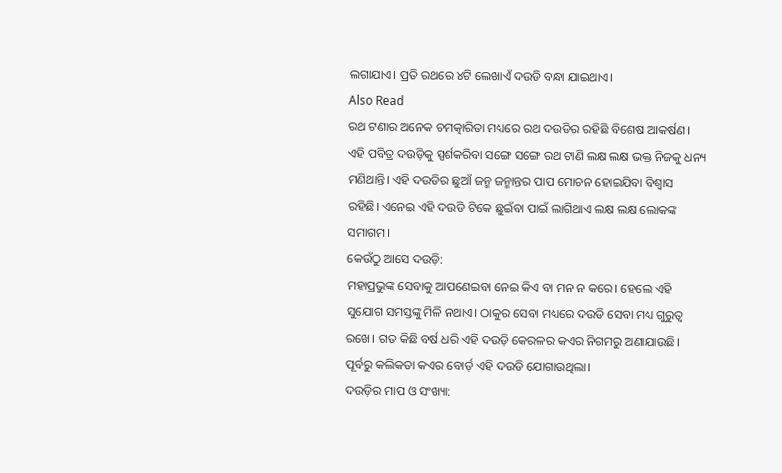ଲଗାଯାଏ। ପ୍ରତି ରଥରେ ୪ଟି ଲେଖାଏଁ ଦଉଡି ବନ୍ଧା ଯାଇଥାଏ।
Also Read
ରଥ ଟଣାର ଅନେକ ଚମତ୍କାରିତା ମଧ୍ୟରେ ରଥ ଦଉଡିର ରହିଛି ବିଶେଷ ଆକର୍ଷଣ। ଏହି ପବିତ୍ର ଦଉଡ଼ିକୁ ସ୍ପର୍ଶକରିବା ସଙ୍ଗେ ସଙ୍ଗେ ରଥ ଟାଣି ଲକ୍ଷ ଲକ୍ଷ ଭକ୍ତ ନିଜକୁ ଧନ୍ୟ ମଣିଥାନ୍ତି। ଏହି ଦଉଡିର ଛୁଆଁ ଜନ୍ମ ଜନ୍ମାନ୍ତର ପାପ ମୋଚନ ହୋଇଯିବା ବିଶ୍ୱାସ ରହିଛି। ଏନେଇ ଏହି ଦଉଡି ଟିକେ ଛୁଇଁବା ପାଇଁ ଲାଗିଥାଏ ଲକ୍ଷ ଲକ୍ଷ ଲୋକଙ୍କ ସମାଗମ।
କେଉଁଠୁ ଆସେ ଦଉଡ଼ି:
ମହାପ୍ରଭୁଙ୍କ ସେବାକୁ ଆପଣେଇବା ନେଇ କିଏ ବା ମନ ନ କରେ। ହେଲେ ଏହି ସୁଯୋଗ ସମସ୍ତଙ୍କୁ ମିଳି ନଥାଏ। ଠାକୁର ସେବା ମଧ୍ୟରେ ଦଉଡି ସେବା ମଧ୍ୟ ଗୁରୁତ୍ୱ ରଖେ। ଗତ କିଛି ବର୍ଷ ଧରି ଏହି ଦଉଡ଼ି କେରଳର କଏର ନିଗମରୁ ଅଣାଯାଉଛି। ପୂର୍ବରୁ କଲିକତା କଏର ବୋର୍ଡ଼ ଏହି ଦଉଡି ଯୋଗାଉଥିଲା।
ଦଉଡ଼ିର ମାପ ଓ ସଂଖ୍ୟା: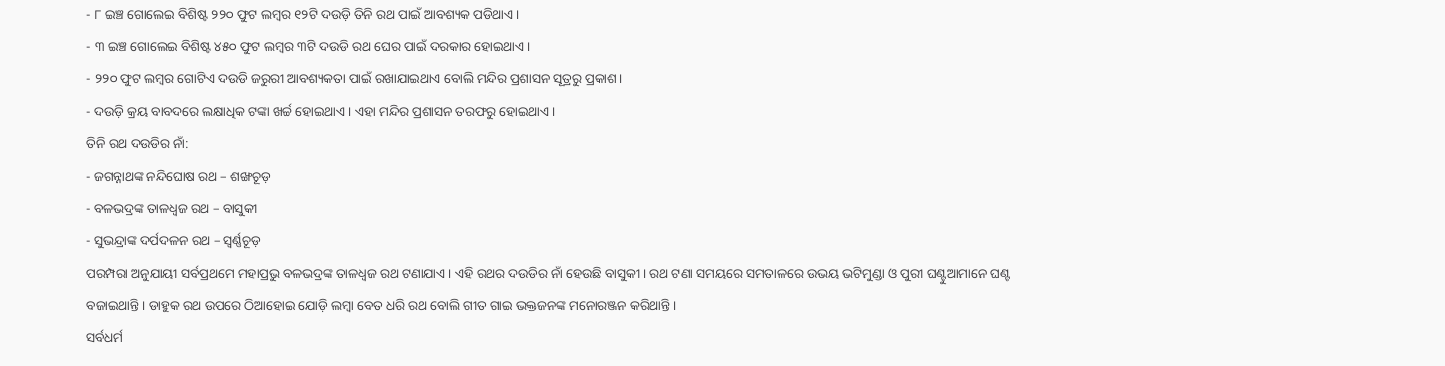- ୮ ଇଞ୍ଚ ଗୋଲେଇ ବିଶିଷ୍ଟ ୨୨୦ ଫୁଟ ଲମ୍ବର ୧୨ଟି ଦଉଡ଼ି ତିନି ରଥ ପାଇଁ ଆବଶ୍ୟକ ପଡିଥାଏ।
- ୩ ଇଞ୍ଚ ଗୋଲେଇ ବିଶିଷ୍ଟ ୪୫୦ ଫୁଟ ଲମ୍ବର ୩ଟି ଦଉଡି ରଥ ଘେର ପାଇଁ ଦରକାର ହୋଇଥାଏ।
- ୨୨୦ ଫୁଟ ଲମ୍ବର ଗୋଟିଏ ଦଉଡି ଜରୁରୀ ଆବଶ୍ୟକତା ପାଇଁ ରଖାଯାଇଥାଏ ବୋଲି ମନ୍ଦିର ପ୍ରଶାସନ ସୂତ୍ରରୁ ପ୍ରକାଶ।
- ଦଉଡ଼ି କ୍ରୟ ବାବଦରେ ଲକ୍ଷାଧିକ ଟଙ୍କା ଖର୍ଚ୍ଚ ହୋଇଥାଏ। ଏହା ମନ୍ଦିର ପ୍ରଶାସନ ତରଫରୁ ହୋଇଥାଏ।
ତିନି ରଥ ଦଉଡିର ନାଁ:
- ଜଗନ୍ନାଥଙ୍କ ନନ୍ଦିଘୋଷ ରଥ – ଶଙ୍ଖଚୂଡ଼
- ବଳଭଦ୍ରଙ୍କ ତାଳଧ୍ୱଜ ରଥ – ବାସୁକୀ
- ସୁଭନ୍ଦ୍ରାଙ୍କ ଦର୍ପଦଳନ ରଥ – ସ୍ୱର୍ଣ୍ଣଚୂଡ଼
ପରମ୍ପରା ଅନୁଯାୟୀ ସର୍ବପ୍ରଥମେ ମହାପ୍ରଭୁ ବଳଭଦ୍ରଙ୍କ ତାଳଧ୍ୱଜ ରଥ ଟଣାଯାଏ। ଏହି ରଥର ଦଉଡିର ନାଁ ହେଉଛି ବାସୁକୀ। ରଥ ଟଣା ସମୟରେ ସମତାଳରେ ଉଭୟ ଭଟିମୁଣ୍ଡା ଓ ପୁରୀ ଘଣ୍ଟୁଆମାନେ ଘଣ୍ଟ ବଜାଇଥାନ୍ତି। ଡାହୁକ ରଥ ଉପରେ ଠିଆହୋଇ ଯୋଡ଼ି ଲମ୍ବା ବେତ ଧରି ରଥ ବୋଲି ଗୀତ ଗାଇ ଭକ୍ତଜନଙ୍କ ମନୋରଞ୍ଜନ କରିଥାନ୍ତି।
ସର୍ବଧର୍ମ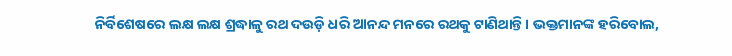ନିର୍ବିଶେଷରେ ଲକ୍ଷ ଲକ୍ଷ ଶ୍ରଦ୍ଧାଳୁ ରଥ ଦଉଡ଼ି ଧରି ଆନନ୍ଦ ମନରେ ରଥକୁ ଟାଣିଥାନ୍ତି। ଭକ୍ତମାନଙ୍କ ହରିବୋଲ,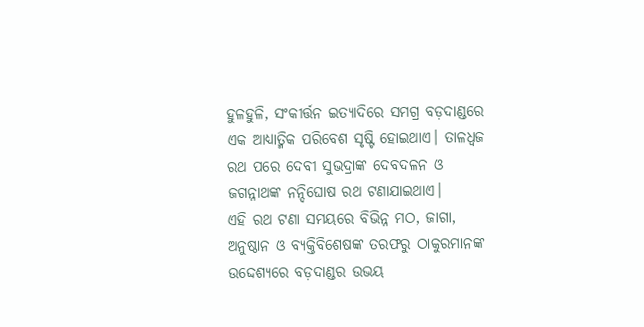ହୁଳହୁଳି, ସଂକୀର୍ତ୍ତନ ଇତ୍ୟାଦିରେ ସମଗ୍ର ବଡ଼ଦାଣ୍ଡରେ ଏକ ଆଧ୍ୟାତ୍ମିକ ପରିବେଶ ସୃଷ୍ଟି ହୋଇଥାଏ। ତାଳଧ୍ୱଜ ରଥ ପରେ ଦେବୀ ସୁଭଦ୍ରାଙ୍କ ଦେବଦଳନ ଓ ଜଗନ୍ନାଥଙ୍କ ନନ୍ଦିଘୋଷ ରଥ ଟଣାଯାଇଥାଏ।
ଏହି ରଥ ଟଣା ସମୟରେ ବିଭିନ୍ନ ମଠ, ଜାଗା, ଅନୁଷ୍ଠାନ ଓ ବ୍ୟକ୍ତିବିଶେଷଙ୍କ ତରଫରୁ ଠାକୁରମାନଙ୍କ ଉଦ୍ଦେଶ୍ୟରେ ବଡ଼ଦାଣ୍ଡର ଉଭୟ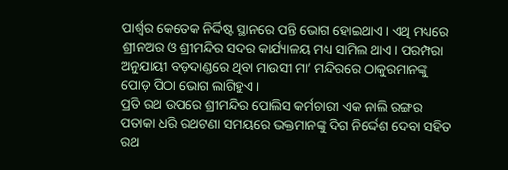ପାର୍ଶ୍ୱର କେତେକ ନିର୍ଦ୍ଦିଷ୍ଟ ସ୍ଥାନରେ ପନ୍ତି ଭୋଗ ହୋଇଥାଏ। ଏଥି ମଧ୍ୟରେ ଶ୍ରୀନଅର ଓ ଶ୍ରୀମନ୍ଦିର ସଦର କାର୍ଯ୍ୟାଳୟ ମଧ୍ୟ ସାମିଲ ଥାଏ। ପରମ୍ପରା ଅନୁଯାୟୀ ବଡ଼ଦାଣ୍ଡରେ ଥିବା ମାଉସୀ ମା’ ମନ୍ଦିରରେ ଠାକୁରମାନଙ୍କୁ ପୋଡ଼ ପିଠା ଭୋଗ ଲାଗିହୁଏ।
ପ୍ରତି ରଥ ଉପରେ ଶ୍ରୀମନ୍ଦିର ପୋଲିସ କର୍ମଚାରୀ ଏକ ନାଲି ରଙ୍ଗର ପତାକା ଧରି ରଥଟଣା ସମୟରେ ଭକ୍ତମାନଙ୍କୁ ଦିଗ ନିର୍ଦ୍ଦେଶ ଦେବା ସହିତ ରଥ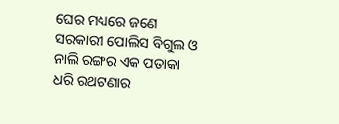ଘେର ମଧ୍ୟରେ ଜଣେ ସରକାରୀ ପୋଲିସ ବିଗୁଲ ଓ ନାଲି ରଙ୍ଗର ଏକ ପତାକା ଧରି ରଥଟଣାର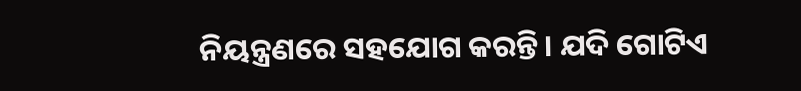ନିୟନ୍ତ୍ରଣରେ ସହଯୋଗ କରନ୍ତି। ଯଦି ଗୋଟିଏ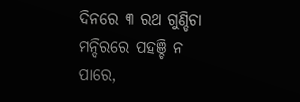ଦିନରେ ୩ ରଥ ଗୁଣ୍ଡିଚା ମନ୍ଦିରରେ ପହଞ୍ଚି ନ ପାରେ,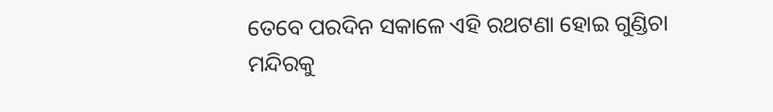ତେବେ ପରଦିନ ସକାଳେ ଏହି ରଥଟଣା ହୋଇ ଗୁଣ୍ଡିଚା ମନ୍ଦିରକୁ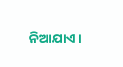ନିଆଯାଏ।